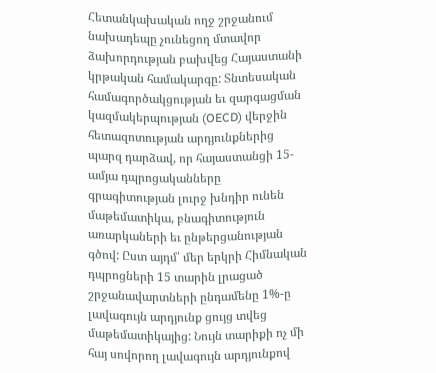Հետանկախական ողջ շրջանում նախադեպը չունեցող մտավոր ձախորդության բախվեց Հայաստանի կրթական համակարգը: Տնտեսական համագործակցության եւ զարգացման կազմակերպության (OECD) վերջին հետազոտության արդյունքներից պարզ դարձավ, որ հայաստանցի 15-ամյա դպրոցականները գրագիտության լուրջ խնդիր ունեն մաթեմատիկա, բնագիտություն առարկաների եւ ընթերցանության գծով: Ըստ այդմ՝ մեր երկրի Հիմնական դպրոցների 15 տարին լրացած շրջանավարտների ընդամենը 1%-ը լավագույն արդյունք ցույց տվեց մաթեմատիկայից: Նույն տարիքի ոչ մի հայ սովորող լավագույն արդյունքով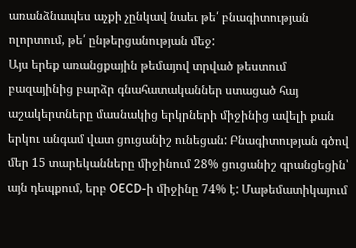առանձնապես աչքի չընկավ նաեւ թե՛ բնագիտության ոլորտում, թե՛ ընթերցանության մեջ:
Այս երեք առանցքային թեմայով տրված թեստում բազայինից բարձր գնահատականներ ստացած հայ աշակերտները մասնակից երկրների միջինից ավելի քան երկու անգամ վատ ցուցանիշ ունեցան: Բնագիտության գծով մեր 15 տարեկանները միջինում 28% ցուցանիշ գրանցեցին՝ այն դեպքում, երբ OECD-ի միջինը 74% է: Մաթեմատիկայում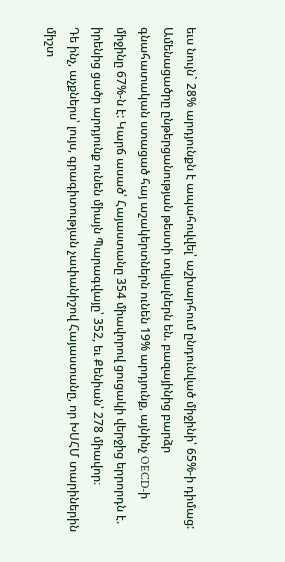եւս նույն` 28% արդյունքն է ապահովվել՝ աշխարհում ընդունված միջինի՝ 65%-ի դիմաց: Ամենացածրը ընթերցանության թեստի տվյալներն են. բազայինից բարձր գնահատական ստացած հայ աշակերտներն ունեն 19% արդյունք, այնինչ OECD-ի միջինը 67%-ն է: Կարճ ասած՝ Հայաստանը 354 միավորով ցուցակի վերջից երրորդն է. իրենից ցածր արդյունք ունեն միայն Պարագվայը՝ 352, եւ Քենիան՝ 278 միավոր։
Դե ինչ, աչքներս՝ լույս, գրագիտության չափանիշով Հայաստանը, որ ԽՍՀՄ տարիներին միշտ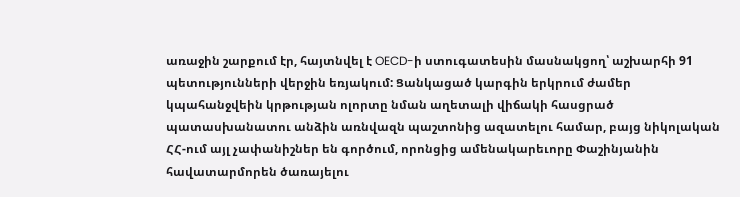առաջին շարքում էր, հայտնվել է OECD-ի ստուգատեսին մասնակցող՝ աշխարհի 91 պետությունների վերջին եռյակում: Ցանկացած կարգին երկրում ժամեր կպահանջվեին կրթության ոլորտը նման աղետալի վիճակի հասցրած պատասխանատու անձին առնվազն պաշտոնից ազատելու համար, բայց նիկոլական ՀՀ-ում այլ չափանիշներ են գործում, որոնցից ամենակարեւորը Փաշինյանին հավատարմորեն ծառայելու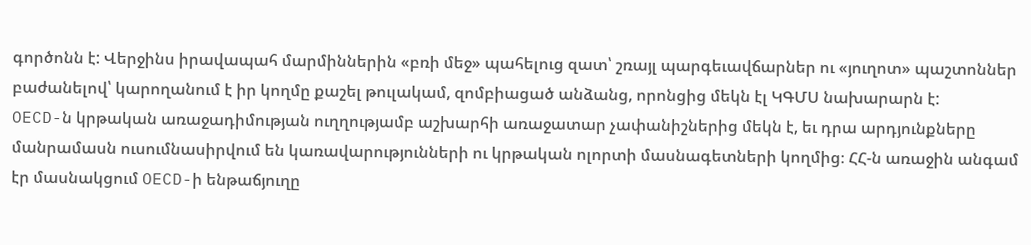գործոնն է: Վերջինս իրավապահ մարմիններին «բռի մեջ» պահելուց զատ՝ շռայլ պարգեւավճարներ ու «յուղոտ» պաշտոններ բաժանելով՝ կարողանում է իր կողմը քաշել թուլակամ, զոմբիացած անձանց, որոնցից մեկն էլ ԿԳՄՍ նախարարն է:
OECD-ն կրթական առաջադիմության ուղղությամբ աշխարհի առաջատար չափանիշներից մեկն է, եւ դրա արդյունքները մանրամասն ուսումնասիրվում են կառավարությունների ու կրթական ոլորտի մասնագետների կողմից։ ՀՀ-ն առաջին անգամ էր մասնակցում OECD-ի ենթաճյուղը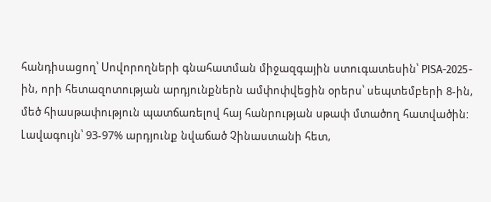հանդիսացող՝ Սովորողների գնահատման միջազգային ստուգատեսին՝ PISA-2025-ին, որի հետազոտության արդյունքներն ամփոփվեցին օրերս՝ սեպտեմբերի 8-ին, մեծ հիասթափություն պատճառելով հայ հանրության սթափ մտածող հատվածին: Լավագույն՝ 93-97% արդյունք նվաճած Չինաստանի հետ,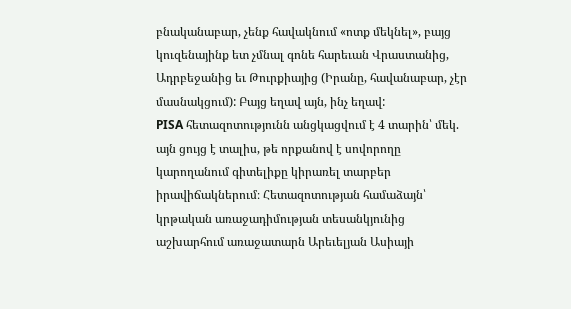բնականաբար, չենք հավակնում «ոտք մեկնել», բայց կուզենայինք ետ չմնալ գոնե հարեւան Վրաստանից, Ադրբեջանից եւ Թուրքիայից (Իրանը, հավանաբար, չէր մասնակցում): Բայց եղավ այն, ինչ եղավ:
PISA հետազոտությունն անցկացվում է 4 տարին՝ մեկ. այն ցույց է տալիս, թե որքանով է սովորողը կարողանում գիտելիքը կիրառել տարբեր իրավիճակներում։ Հետազոտության համաձայն՝ կրթական առաջադիմության տեսանկյունից աշխարհում առաջատարն Արեւելյան Ասիայի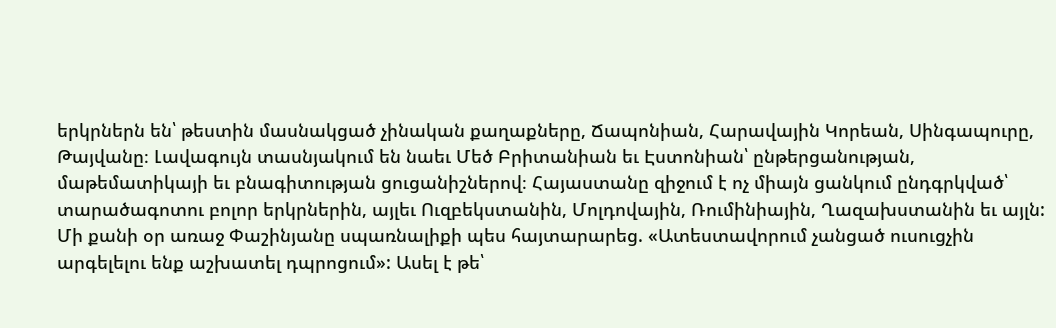երկրներն են՝ թեստին մասնակցած չինական քաղաքները, Ճապոնիան, Հարավային Կորեան, Սինգապուրը, Թայվանը։ Լավագույն տասնյակում են նաեւ Մեծ Բրիտանիան եւ Էստոնիան՝ ընթերցանության, մաթեմատիկայի եւ բնագիտության ցուցանիշներով։ Հայաստանը զիջում է ոչ միայն ցանկում ընդգրկված՝ տարածագոտու բոլոր երկրներին, այլեւ Ուզբեկստանին, Մոլդովային, Ռումինիային, Ղազախստանին եւ այլն:
Մի քանի օր առաջ Փաշինյանը սպառնալիքի պես հայտարարեց. «Ատեստավորում չանցած ուսուցչին արգելելու ենք աշխատել դպրոցում»: Ասել է թե՝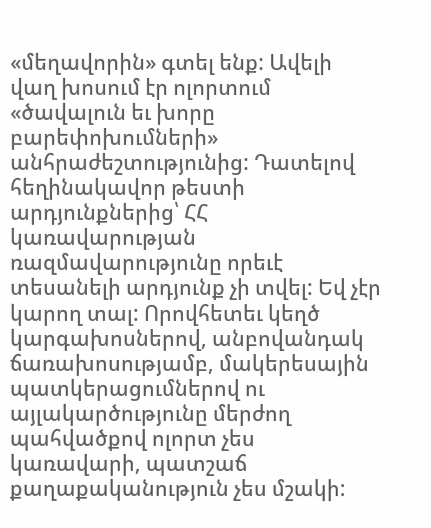«մեղավորին» գտել ենք: Ավելի վաղ խոսում էր ոլորտում «ծավալուն եւ խորը բարեփոխումների» անհրաժեշտությունից: Դատելով հեղինակավոր թեստի արդյունքներից՝ ՀՀ կառավարության ռազմավարությունը որեւէ տեսանելի արդյունք չի տվել: Եվ չէր կարող տալ: Որովհետեւ կեղծ կարգախոսներով, անբովանդակ ճառախոսությամբ, մակերեսային պատկերացումներով ու այլակարծությունը մերժող պահվածքով ոլորտ չես կառավարի, պատշաճ քաղաքականություն չես մշակի: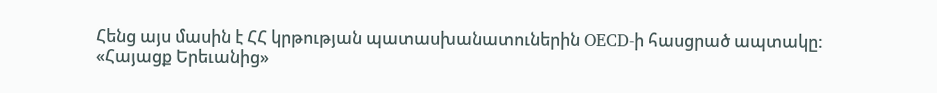Հենց այս մասին է ՀՀ կրթության պատասխանատուներին OECD-ի հասցրած ապտակը:
«Հայացք Երեւանից»